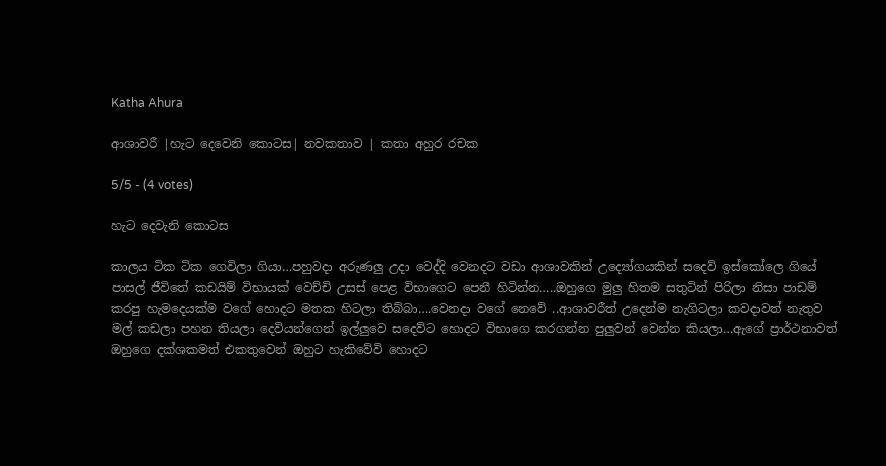Katha Ahura

ආශාවරී |හැට දෙවෙනි කොටස| නවකතාව | කතා අහුර රචක

5/5 - (4 votes)

හැට දෙවැනි කොටස

කාලය ටික ටික ගෙවිලා ගියා…පහුවදා අරුණලු උදා වෙද්දි වෙනදට වඩා ආශාවකින් උද්‍යෝගයකින් සදෙව් ඉස්කෝලෙ ගියේ පාසල් ජීවිතේ කඩයිම් විභායක් වෙච්චි උසස් පෙළ විභාගෙට පෙනී හිටින්න…..ඔහුගෙ මුලු හිතම සතුටින් පිරිලා නිසා පාඩම් කරපු හැමදෙයක්ම වගේ හොදට මතක හිටලා තිබ්බා….වෙනදා වගේ නෙවේ ..ආශාවරීත් උදෙන්ම නැගිටලා කවදාවත් නැතුව මල් කඩලා පහන තියලා දෙවියන්ගෙන් ඉල්ලුවෙ සදෙව්ට හොදට විභාගෙ කරගන්න පුලුවන් වෙන්න කියලා…ඇගේ ප්‍රාර්ථනාවත් ඔහුගෙ දක්ශකමත් එකතුවෙන් ඔහුට හැකිවේවි හොදට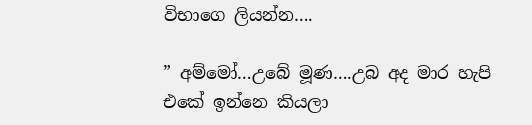විභාගෙ ලියන්න….

” අම්මෝ…උබේ මූණ….උබ අද මාර හැපි එකේ ඉන්නෙ කියලා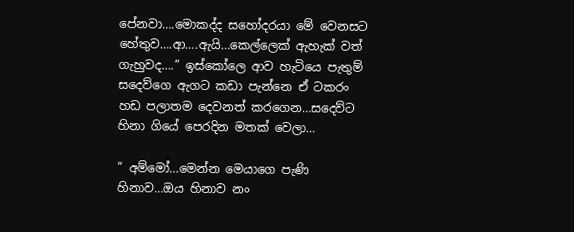පේනවා….මොකද්ද සහෝදරයා මේ වෙනසට හේතුව….ආ….ඇයි…කෙල්ලෙක් ඇහැක් වත් ගැහුවද….” ඉස්කෝලෙ ආව හැටියෙ පැතුම් සදෙව්ගෙ ඇගට කඩා පැන්නෙ ඒ ටකරං හඩ පලාතම දෙවනත් කරගෙන…සදෙව්ට හිනා ගියේ පෙරදින මතක් වෙලා…

” අම්මෝ…මෙන්න මෙයාගෙ පැණි හිනාව…ඔය හිනාව නං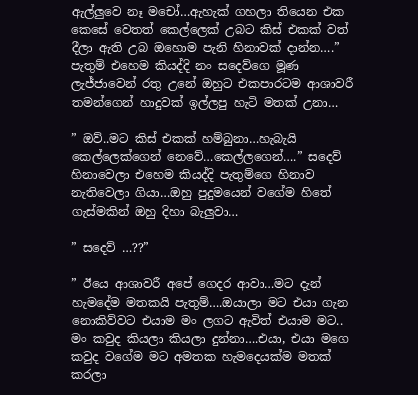ඇල්ලුවෙ නෑ මචෝ…ඇහැක් ගහලා තියෙන එක කෙසේ වෙතත් කෙල්ලෙක් උබට කිස් එකක් වත් දීලා ඇති උබ ඔහොම පැනි හිනාවක් දාන්න….” පැතුම් එහෙම කියද්දි නං සදෙව්ගෙ මූණ ලැජ්ජාවෙන් රතු උනේ ඔහුට එකපාරටම ආශාවරී තමන්ගෙන් හාදුවක් ඉල්ලපු හැටි මතක් උනා…

” ඔව්..මට කිස් එකක් හම්බුනා…හැබැයි කෙල්ලෙක්ගෙන් නෙවේ…කෙල්ලගෙන්….” සදෙව් හිනාවෙලා එහෙම කියද්දි පැතුම්ගෙ හිනාව නැතිවෙලා ගියා…ඔහු පුදුමයෙන් වගේම හිතේ ගැස්මකින් ඔහු දිහා බැලුවා…

” සදෙව් …??”

” ඊයෙ ආශාවරී අපේ ගෙදර ආවා…මට දැන් හැමදේම මතකයි පැතුම්….ඔයාලා මට එයා ගැන නොකිව්වට එයාම මං ලගට ඇවිත් එයාම මට.. මං කවුද කියලා කියලා දුන්නා….එයා, එයා මගෙ කවුද වගේම මට අමතක හැමදෙයක්ම මතක් කරලා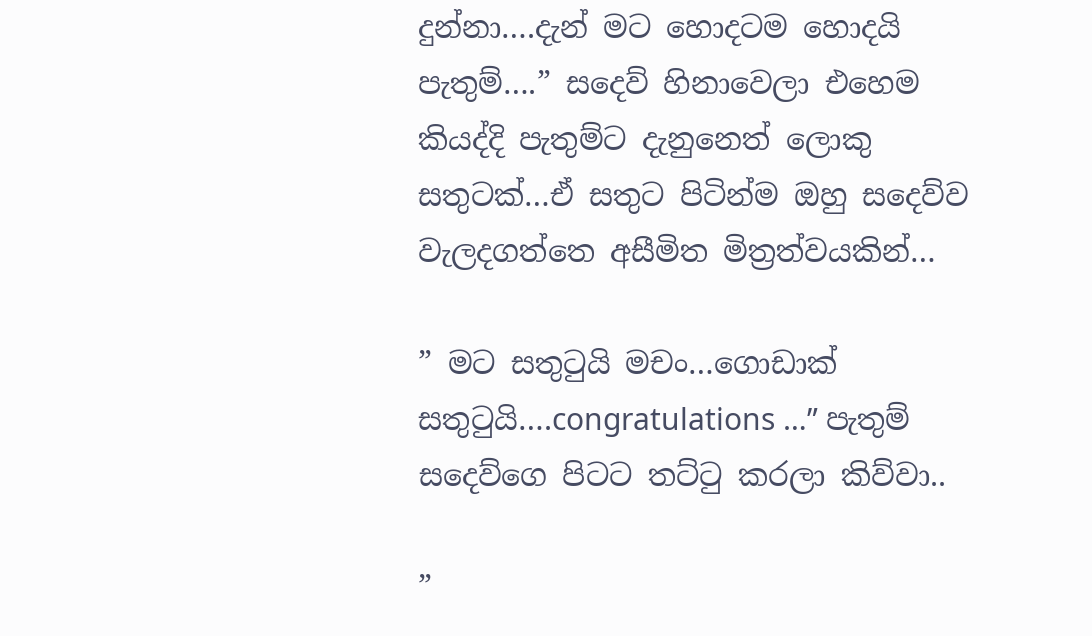දුන්නා….දැන් මට හොදටම හොදයි පැතුම්….” සදෙව් හිනාවෙලා එහෙම කියද්දි පැතුම්ට දැනුනෙත් ලොකු සතුටක්…ඒ සතුට පිටින්ම ඔහු සදෙව්ව වැලදගත්තෙ අසීමිත මිත්‍රත්වයකින්…

” මට සතුටුයි මචං…ගොඩාක් සතුටුයි….congratulations …” පැතුම් සදෙව්ගෙ පිටට තට්ටු කරලා කිව්වා..

”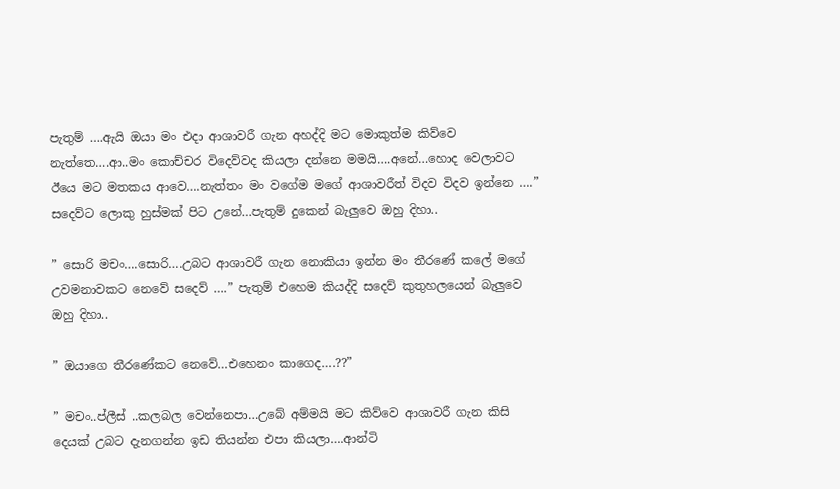පැතුම් ….ඇයි ඔයා මං එදා ආශාවරී ගැන අහද්දි මට මොකුත්ම කිව්වෙ නැත්තෙ….ආ..මං කොච්චර විදෙව්වද කියලා දන්නෙ මමයි….අනේ…හොද වෙලාවට ඊයෙ මට මතකය ආවෙ….නැත්තං මං වගේම මගේ ආශාවරීත් විදව විදව ඉන්නෙ ….” සදෙව්ට ලොකු හුස්මක් පිට උනේ…පැතුම් දුකෙන් බැලුවෙ ඔහු දිහා..

” සොරි මචං….සොරි….උබට ආශාවරී ගැන නොකියා ඉන්න මං තීරණේ කලේ මගේ උවමනාවකට නෙවේ සදෙව් ….” පැතුම් එහෙම කියද්දි සදෙව් කුතුහලයෙන් බැලුවෙ ඔහු දිහා..

” ඔයාගෙ තීරණේකට නෙවේ…එහෙනං කාගෙද….??”

” මචං..ප්ලීස් ..කලබල වෙන්නෙපා…උබේ අම්මයි මට කිව්වෙ ආශාවරී ගැන කිසි දෙයක් උබට දැනගන්න ඉඩ තියන්න එපා කියලා….ආන්ටි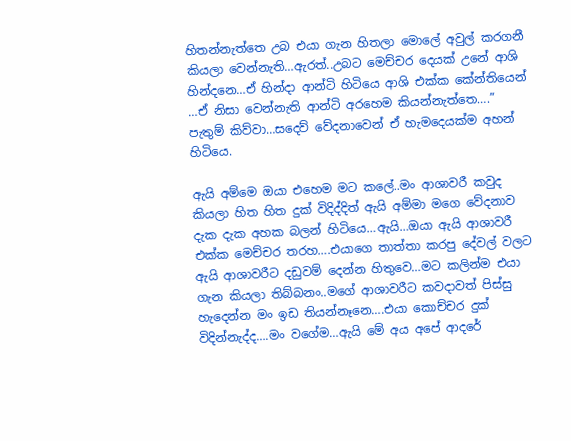හිතන්නැත්තෙ උබ එයා ගැන හිතලා මොලේ අවුල් කරගනී කියලා වෙන්නැති…ඇරත්..උබට මෙච්චර දෙයක් උනේ ආශි හින්දනෙ…ඒ හින්දා ආන්ටි හිටියෙ ආශි එක්ක කේන්තියෙන් …ඒ නිසා වෙන්නැති ආන්ටි අරහෙම කියන්නැත්තෙ….” පැතුම් කිව්වා…සදෙව් වේදනාවෙන් ඒ හැමදෙයක්ම අහන් හිටියෙ.

ඇයි අම්මෙ ඔයා එහෙම මට කලේ..මං ආශාවරී කවුද කියලා හිත හිත දුක් විදිද්දිත් ඇයි අම්මා මගෙ වේදනාව දැක දැක අහක බලන් හිටියෙ…ඇයි…ඔයා ඇයි ආශාවරී එක්ක මෙච්චර තරහ….එයාගෙ තාත්තා කරපු දේවල් වලට ඇයි ආශාවරීට දඩුවම් දෙන්න හිතුවෙ…මට කලින්ම එයා ගැන කියලා තිබ්බනං..මගේ ආශාවරීට කවදාවත් පිස්සු හැදෙන්න මං ඉඩ තියන්නෑනෙ….එයා කොච්චර දුක් විදින්නැද්ද….මං වගේම…ඇයි මේ අය අපේ ආදරේ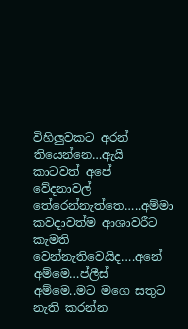විහිලුවකට අරන් තියෙන්නෙ…ඇයි කාටවත් අපේ වේදනාවල් තේරෙන්නැත්තෙ…..අම්මා කවදාවත්ම ආශාවරීට කැමති වෙන්නැතිවෙයිද….අනේ අම්මෙ…ප්ලීස් අම්මෙ..මට මගෙ සතුට නැති කරන්න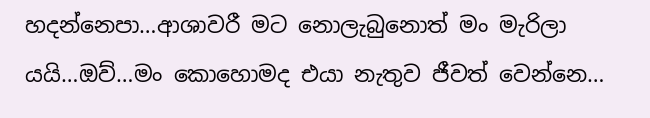හදන්නෙපා…ආශාවරී මට නොලැබුනොත් මං මැරිලා යයි…ඔව්…මං කොහොමද එයා නැතුව ජීවත් වෙන්නෙ…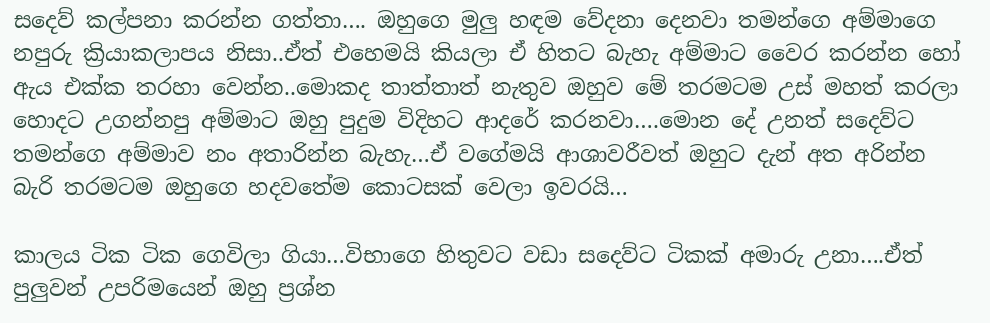සදෙව් කල්පනා කරන්න ගත්තා…. ඔහුගෙ මුලු හඳම වේදනා දෙනවා තමන්ගෙ අම්මාගෙ නපුරු ක්‍රියාකලාපය නිසා..ඒත් එහෙමයි කියලා ඒ හිතට බැහැ අම්මාට වෛර කරන්න හෝ ඇය එක්ක තරහා වෙන්න..මොකද තාත්තාත් නැතුව ඔහුව මේ තරමටම උස් මහත් කරලා හොදට උගන්නපු අම්මාට ඔහු පුදුම විදිහට ආදරේ කරනවා….මොන දේ උනත් සදෙව්ට තමන්ගෙ අම්මාව නං අතාරින්න බැහැ…ඒ වගේමයි ආශාවරීවත් ඔහුට දැන් අත අරින්න බැරි තරමටම ඔහුගෙ හදවතේම කොටසක් වෙලා ඉවරයි…

කාලය ටික ටික ගෙවිලා ගියා…විභාගෙ හිතුවට වඩා සදෙව්ට ටිකක් අමාරු උනා….ඒත් පුලුවන් උපරිමයෙන් ඔහු ප්‍රශ්න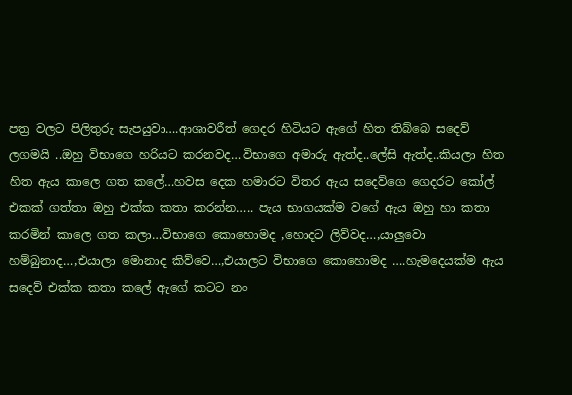පත්‍ර වලට පිලිතුරු සැපයුවා….ආශාවරීත් ගෙදර හිටියට ඇගේ හිත තිබ්බෙ සදෙව් ලගමයි ..ඔහු විභාගෙ හරියට කරනවද…විභාගෙ අමාරු ඇත්ද..ලේසි ඇත්ද..කියලා හිත හිත ඇය කාලෙ ගත කලේ…හවස දෙක හමාරට විතර ඇය සදෙව්ගෙ ගෙදරට කෝල් එකක් ගත්තා ඔහු එක්ක කතා කරන්න….. පැය භාගයක්ම වගේ ඇය ඔහු හා කතා කරමින් කාලෙ ගත කලා…විභාගෙ කොහොමද ,හොදට ලිව්වද…,යාලුවො හම්බුනාද…,එයාලා මොනාද කිව්වෙ…,එයාලට විභාගෙ කොහොමද ….හැමදෙයක්ම ඇය සදෙව් එක්ක කතා කලේ ඇගේ කටට නං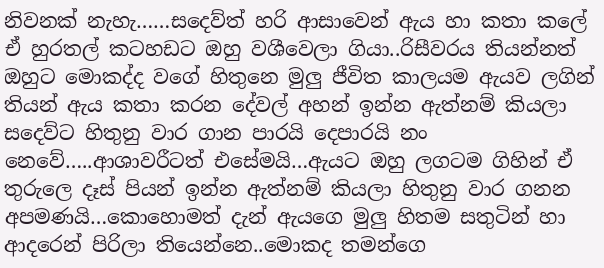නිවනක් නැහැ……සදෙව්ත් හරි ආසාවෙන් ඇය හා කතා කලේ ඒ හුරතල් කටහඩට ඔහු වශීවෙලා ගියා..රිසීවරය තියන්නත් ඔහුට මොකද්ද වගේ හිතුනෙ මුලු ජීවිත කාලයම ඇයව ලගින් තියන් ඇය කතා කරන දේවල් අහන් ඉන්න ඇත්නම් කියලා සදෙව්ට හිතුනු වාර ගාන පාරයි දෙපාරයි නං නෙවේ…..ආශාවරීටත් එසේමයි…ඇයට ඔහු ලගටම ගිහින් ඒ තුරුලෙ දෑස් පියන් ඉන්න ඇත්නම් කියලා හිතුනු වාර ගනන අපමණයි…කොහොමත් දැන් ඇයගෙ මුලු හිතම සතුටින් හා ආදරෙන් පිරිලා තියෙන්නෙ..මොකද තමන්ගෙ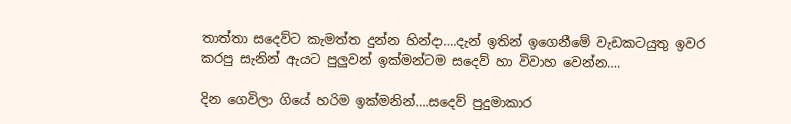තාත්තා සදෙව්ට කැමත්ත දුන්න හින්දා….දැන් ඉතින් ඉගෙනීමේ වැඩකටයුතු ඉවර කරපු සැනින් ඇයට පුලුවන් ඉක්මන්ටම සදෙව් හා විවාහ වෙන්න….

දින ගෙවිලා ගියේ හරිම ඉක්මනින්….සදෙව් පුදුමාකාර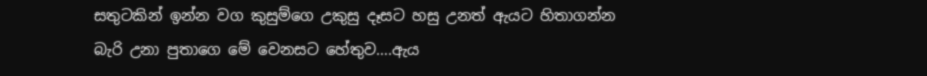සතුටකින් ඉන්න වග කුසුම්ගෙ උකුසු දෑසට හසු උනත් ඇයට හිතාගන්න බැරි උනා පුතාගෙ මේ වෙනසට හේතුව….ඇය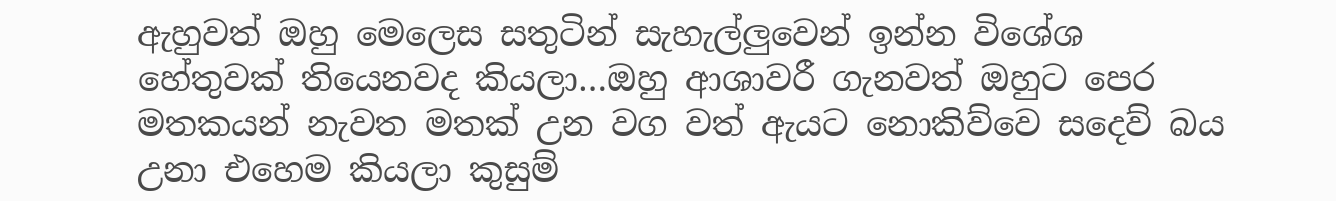ඇහුවත් ඔහු මෙලෙස සතුටින් සැහැල්ලුවෙන් ඉන්න විශේශ හේතුවක් තියෙනවද කියලා…ඔහු ආශාවරී ගැනවත් ඔහුට පෙර මතකයන් නැවත මතක් උන වග වත් ඇයට නොකිව්වෙ සදෙව් බය උනා එහෙම කියලා කුසුම්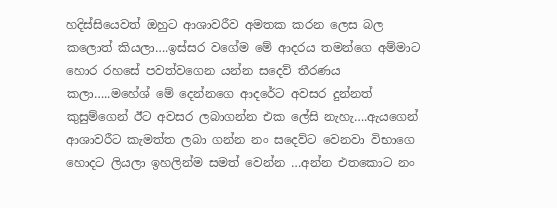හදිස්සියෙවත් ඔහුට ආශාවරීව අමතක කරන ලෙස බල කලොත් කියලා….ඉස්සර වගේම මේ ආදරය තමන්ගෙ අම්මාට හොර රහසේ පවත්වගෙන යන්න සදෙව් තීරණය කලා…..මහේශ් මේ දෙන්නගෙ ආදරේට අවසර දුන්නත් කුසුම්ගෙන් ඊට අවසර ලබාගන්න එක ලේසි නැහැ….ඇයගෙන් ආශාවරීට කැමත්ත ලබා ගන්න නං සදෙව්ට වෙනවා විභාගෙ හොදට ලියලා ඉහලින්ම සමත් වෙන්න …අන්න එතකොට නං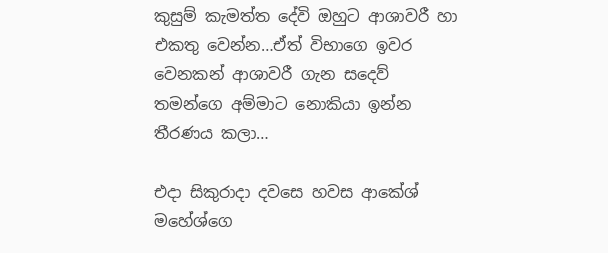කුසුම් කැමත්ත දේවි ඔහුට ආශාවරී හා එකතු වෙන්න…ඒත් විභාගෙ ඉවර වෙනකන් ආශාවරී ගැන සදෙව් තමන්ගෙ අම්මාට නොකියා ඉන්න තීරණය කලා…

එදා සිකුරාදා දවසෙ හවස ආකේශ් මහේශ්ගෙ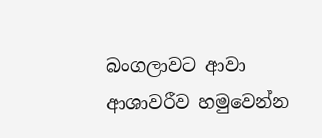බංගලාවට ආවා ආශාවරීව හමුවෙන්න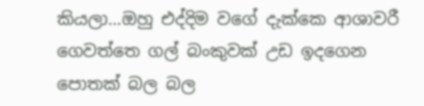කියලා…ඔහු එද්දිම වගේ දැක්කෙ ආශාවරී ගෙවත්තෙ ගල් බංකුවක් උඩ ඉදගෙන පොතක් බල බල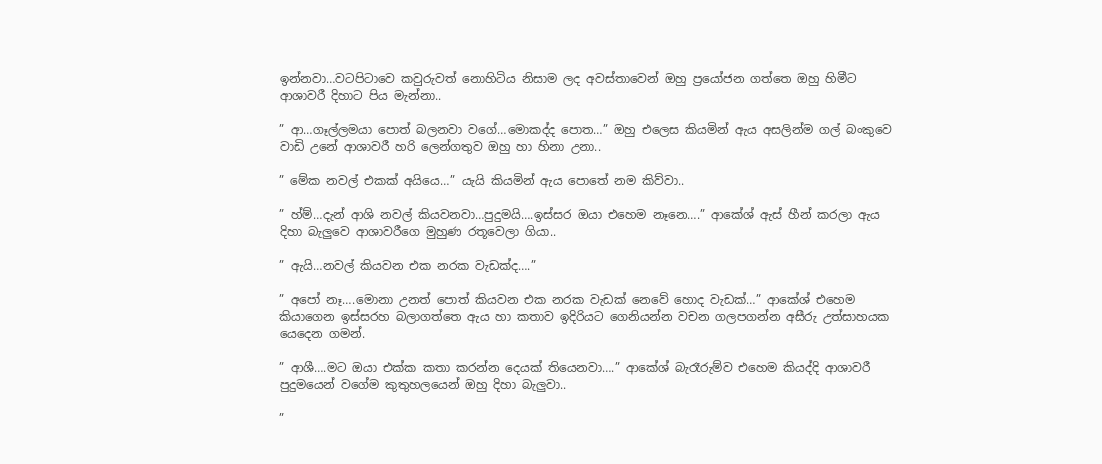ඉන්නවා…වටපිටාවෙ කවුරුවත් නොහිටිය නිසාම ලද අවස්තාවෙන් ඔහු ප්‍රයෝජන ගත්තෙ ඔහු හිමීට ආශාවරී දිහාට පිය මැන්නා..

” ආ…ගෑල්ලමයා පොත් බලනවා වගේ…මොකද්ද පොත…” ඔහු එලෙස කියමින් ඇය අසලින්ම ගල් බංකුවෙ වාඩි උනේ ආශාවරී හරි ලෙන්ගතුව ඔහු හා හිනා උනා..

” මේක නවල් එකක් අයියෙ…” යැයි කියමින් ඇය පොතේ නම කිව්වා..

” හ්ම්…දැන් ආශි නවල් කියවනවා…පුදුමයි….ඉස්සර ඔයා එහෙම නෑනෙ….” ආකේශ් ඇස් හීන් කරලා ඇය දිහා බැලුවෙ ආශාවරීගෙ මුහුණ රතූවෙලා ගියා..

” ඇයි…නවල් කියවන එක නරක වැඩක්ද….”

” අපෝ නෑ….මොනා උනත් පොත් කියවන එක නරක වැඩක් නෙවේ හොද වැඩක්…” ආකේශ් එහෙම කියාගෙන ඉස්සරහ බලාගත්තෙ ඇය හා කතාව ඉදිරියට ගෙනියන්න වචන ගලපගන්න අසීරු උත්සාහයක යෙදෙන ගමන්.

” ආශී….මට ඔයා එක්ක කතා කරන්න දෙයක් තියෙනවා….” ආකේශ් බැරෑරුම්ව එහෙම කියද්දි ආශාවරී පුදුමයෙන් වගේම කුතුහලයෙන් ඔහු දිහා බැලුවා..

”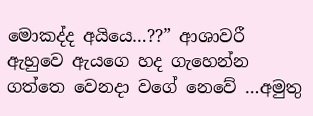මොකද්ද අයියෙ…??” ආශාවරී ඇහුවෙ ඇයගෙ හද ගැහෙන්න ගත්තෙ වෙනදා වගේ නෙවේ …අමුතු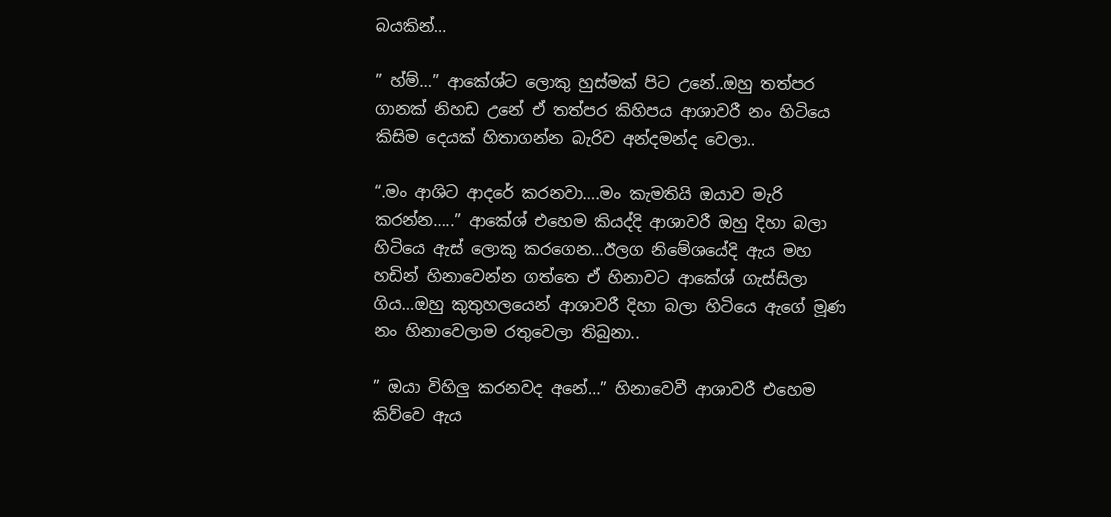බයකින්…

” හ්ම්…” ආකේශ්ට ලොකු හුස්මක් පිට උනේ..ඔහු තත්පර ගානක් නිහඩ උනේ ඒ තත්පර කිහිපය ආශාවරී නං හිටියෙ කිසිම දෙයක් හිතාගන්න බැරිව අන්දමන්ද වෙලා..

“.මං ආශිට ආදරේ කරනවා….මං කැමතියි ඔයාව මැරි කරන්න…..” ආකේශ් එහෙම කියද්දි ආශාවරී ඔහු දිහා බලා හිටියෙ ඇස් ලොකු කරගෙන…ඊලග නිමේශයේදි ඇය මහ හඩින් හිනාවෙන්න ගත්තෙ ඒ හිනාවට ආකේශ් ගැස්සිලා ගිය…ඔහු කුතුහලයෙන් ආශාවරී දිහා බලා හිටියෙ ඇගේ මූණ නං හිනාවෙලාම රතුවෙලා තිබුනා..

” ඔයා විහිලු කරනවද අනේ…” හිනාවෙවී ආශාවරී එහෙම කිව්වෙ ඇය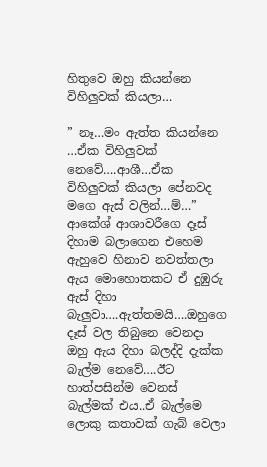හිතුවෙ ඔහු කියන්නෙ විහිලුවක් කියලා…

” නෑ…මං ඇත්ත කියන්නෙ …ඒක විහිලුවක් නෙවේ….ආශී…ඒක විහිලුවක් කියලා පේනවද මගෙ ඇස් වලින්…ම්…” ආකේශ් ආශාවරීගෙ දෑස් දිහාම බලාගෙන එහෙම ඇහුවෙ හිනාව නවත්තලා ඇය මොහොතකට ඒ දුඹුරු ඇස් දිහා බැලුවා….ඇත්තමයි….ඔහුගෙ දෑස් වල තිබුනෙ වෙනදා ඔහු ඇය දිහා බලද්දි දැක්ක බැල්ම නෙවේ….ඊට හාත්පසින්ම වෙනස් බැල්මක් එය..ඒ බැල්මෙ ලොකු කතාවක් ගැබ් වෙලා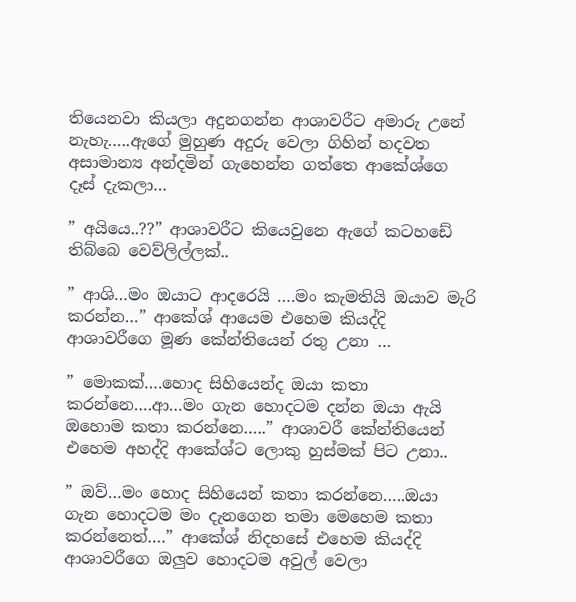තියෙනවා කියලා අදුනගන්න ආශාවරීට අමාරු උනේ නැහැ…..ඇගේ මුහුණ අදුරු වෙලා ගිහින් හදවත අසාමාන්‍ය අන්දමින් ගැහෙන්න ගත්තෙ ආකේශ්ගෙ දෑස් දැකලා…

” අයියෙ..??” ආශාවරීට කියෙවුනෙ ඇගේ කටහඩේ තිබ්බෙ වෙව්ලිල්ලක්..

” ආශි…මං ඔයාට ආදරෙයි ….මං කැමතියි ඔයාව මැරි කරන්න…” ආකේශ් ආයෙම එහෙම කියද්දි ආශාවරීගෙ මූණ කේන්තියෙන් රතු උනා …

” මොකක්….හොද සිහියෙන්ද ඔයා කතා කරන්නෙ….ආ…මං ගැන හොදටම දන්න ඔයා ඇයි ඔහොම කතා කරන්නෙ…..” ආශාවරී කේන්තියෙන් එහෙම අහද්දි ආකේශ්ට ලොකු හුස්මක් පිට උනා..

” ඔව්…මං හොද සිහියෙන් කතා කරන්නෙ…..ඔයා ගැන හොදටම මං දැනගෙන තමා මෙහෙම කතා කරන්නෙත්….” ආකේශ් නිදහසේ එහෙම කියද්දි ආශාවරීගෙ ඔලුව හොදටම අවුල් වෙලා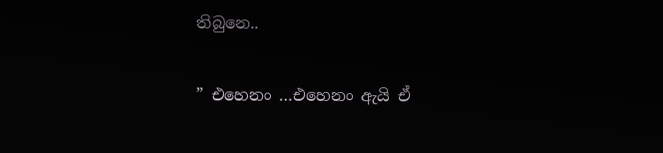තිබුනෙ..

” එහෙනං …එහෙනං ඇයි ඒ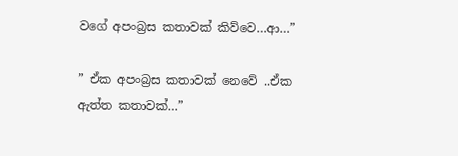වගේ අපංබ්‍රස කතාවක් කිව්වෙ…ආ…”

” ඒක අපංබ්‍රස කතාවක් නෙවේ ..ඒක ඇත්ත කතාවක්…”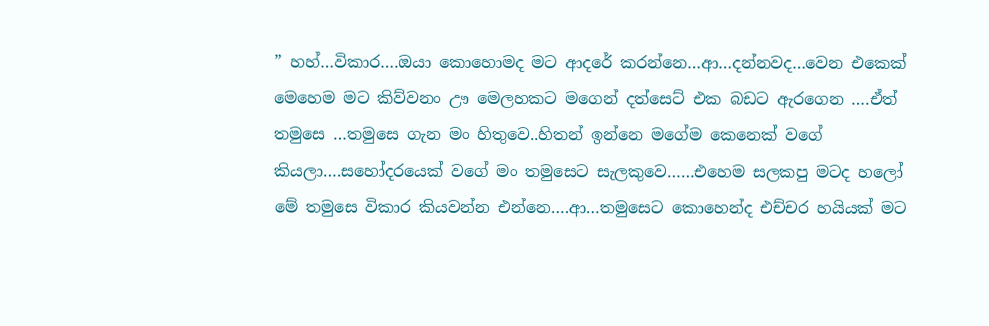” හහ්…විකාර….ඔයා කොහොමද මට ආදරේ කරන්නෙ…ආ…දන්නවද…වෙන එකෙක් මෙහෙම මට කිව්වනං ඌ මෙලහකට මගෙන් දත්සෙට් එක බඩට ඇරගෙන ….ඒත් තමුසෙ …තමුසෙ ගැන මං හිතුවෙ..හිතන් ඉන්නෙ මගේම කෙනෙක් වගේ කියලා….සහෝදරයෙක් වගේ මං තමුසෙට සැලකුවෙ……එහෙම සලකපු මටද හලෝ මේ තමුසෙ විකාර කියවන්න එන්නෙ….ආ…තමුසෙට කොහෙන්ද එච්චර හයියක් මට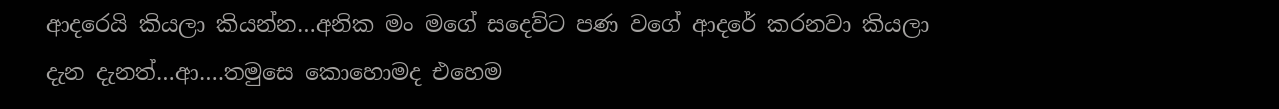ආදරෙයි කියලා කියන්න…අනික මං මගේ සදෙව්ට පණ වගේ ආදරේ කරනවා කියලා දැන දැනත්…ආ….තමුසෙ කොහොමද එහෙම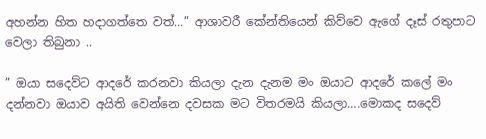අහන්න හිත හදාගත්තෙ වත්…” ආශාවරී කේන්තියෙන් කිව්වෙ ඇගේ දෑස් රතුපාට වෙලා තිබුනා ..

” ඔයා සදෙව්ට ආදරේ කරනවා කියලා දැන දැනම මං ඔයාට ආදරේ කලේ මං දන්නවා ඔයාව අයිති වෙන්නෙ දවසක මට විතරමයි කියලා….මොකද සදෙව්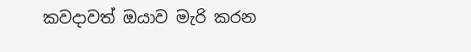කවදාවත් ඔයාව මැරි කරන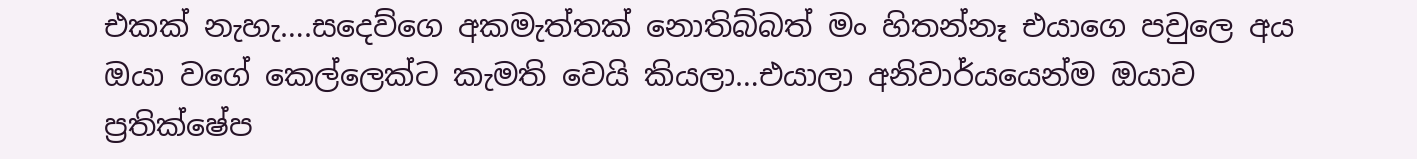එකක් නැහැ….සදෙව්ගෙ අකමැත්තක් නොතිබ්බත් මං හිතන්නෑ එයාගෙ පවුලෙ අය ඔයා වගේ කෙල්ලෙක්ට කැමති වෙයි කියලා…එයාලා අනිවාර්යයෙන්ම ඔයාව ප්‍රතික්ෂේප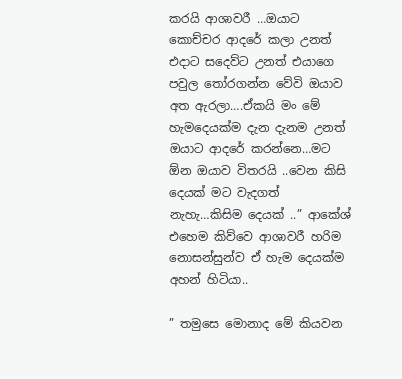කරයි ආශාවරී …ඔයාට කොච්චර ආදරේ කලා උනත් එදාට සදෙව්ට උනත් එයාගෙ පවුල තෝරගන්න වේවි ඔයාව අත ඇරලා….ඒකයි මං මේ හැමදෙයක්ම දැන දැනම උනත් ඔයාට ආදරේ කරන්නෙ…මට ඕන ඔයාව විතරයි ..වෙන කිසි දෙයක් මට වැදගත් නැහැ…කිසිම දෙයක් ..” ආකේශ් එහෙම කිව්වෙ ආශාවරී හරිම නොසන්සුන්ව ඒ හැම දෙයක්ම අහන් හිටියා..

” තමුසෙ මොනාද මේ කියවන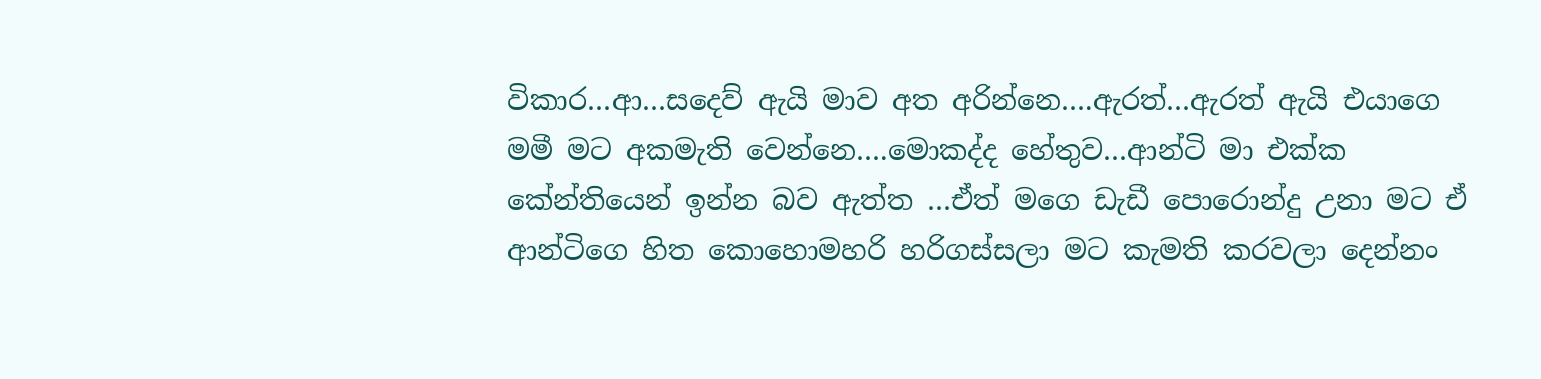විකාර…ආ…සදෙව් ඇයි මාව අත අරින්නෙ….ඇරත්…ඇරත් ඇයි එයාගෙ මමී මට අකමැති වෙන්නෙ….මොකද්ද හේතුව…ආන්ටි මා එක්ක කේන්තියෙන් ඉන්න බව ඇත්ත …ඒත් මගෙ ඩැඩී පොරොන්දු උනා මට ඒ ආන්ටිගෙ හිත කොහොමහරි හරිගස්සලා මට කැමති කරවලා දෙන්නං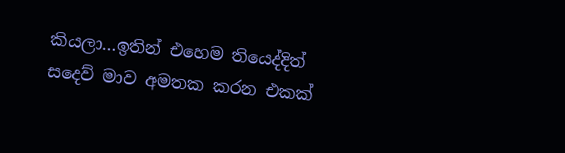කියලා…ඉතින් එහෙම තියෙද්දිත් සදෙව් මාව අමතක කරන එකක්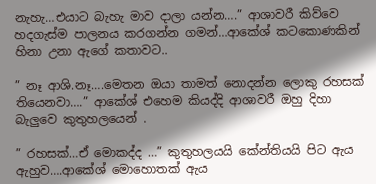නැහැ…එයාට බැහැ මාව දාලා යන්න….” ආශාවරී කිව්වෙ හදගැස්ම පාලනය කරගන්න ගමන්…ආකේශ් කටකොණකින් හිනා උනා ඇගේ කතාවට..

” නෑ ආශි.නෑ….මෙතන ඔයා තාමත් නොදන්න ලොකු රහසක් තියෙනවා….” ආකේශ් එහෙම කියද්දි ආශාවරී ඔහු දිහා බැලුවෙ කුතුහලයෙන් .

” රහසක්…ඒ මොකද්ද …” කුතුහලයයි කේන්තියයි පිට ඇය ඇහුව….ආකේශ් මොහොතක් ඇය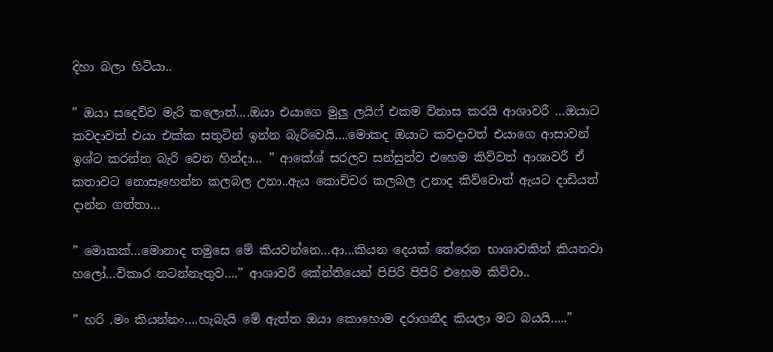දිහා බලා හිටියා..

” ඔයා සදෙව්ව මැරි කලොත්….ඔයා එයාගෙ මුලු ලයිෆ් එකම විනාස කරයි ආශාවරී …ඔයාට කවදාවත් එයා එක්ක සතුටින් ඉන්න බැරිවෙයි….මොකද ඔයාට කවදාවත් එයාගෙ ආසාවන් ඉශ්ට කරන්න බැරි වෙන හින්දා… ” ආකේශ් සරලව සන්සුන්ව එහෙම කිව්වත් ආශාවරී ඒ කතාවට නොසෑහෙන්න කලබල උනා..ඇය කොච්චර කලබල උනාද කිව්වොත් ඇයට දාඩියත් දාන්න ගත්තා…

” මොකක්…මොනාද තමුසෙ මේ කියවන්නෙ…ආ…කියන දෙයක් තේරෙන භාශාවකින් කියනවා හලෝ…විකාර නටන්නැතුව….” ආශාවරී කේන්තියෙන් පිපිරි පිපිරි එහෙම කිව්වා..

” හරි .මං කියන්නං….හැබැයි මේ ඇත්ත ඔයා කොහොම දරාගනීද කියලා මට බයයි…..”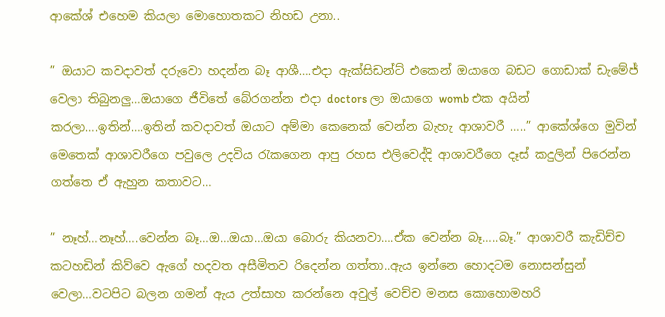ආකේශ් එහෙම කියලා මොහොතකට නිහඩ උනා..

” ඔයාට කවදාවත් දරුවො හදන්න බෑ ආශී….එදා ඇක්සිඩන්ට් එකෙන් ඔයාගෙ බඩට ගොඩාක් ඩැමේජ් වෙලා තිබුනලු…ඔයාගෙ ජීවිතේ බේරගන්න එදා doctors ලා ඔයාගෙ womb එක අයින් කරලා….ඉතින්….ඉතින් කවදාවත් ඔයාට අම්මා කෙනෙක් වෙන්න බැහැ ආශාවරී …..” ආකේශ්ගෙ මුවින් මෙතෙක් ආශාවරීගෙ පවුලෙ උදවිය රැකගෙන ආපු රහස එලිවෙද්දි ආශාවරීගෙ දෑස් කදුලින් පිරෙන්න ගත්තෙ ඒ ඇහුන කතාවට…

” නෑහ්…නෑහ්….වෙන්න බෑ…ඔ…ඔයා…ඔයා බොරු කියනවා….ඒක වෙන්න බෑ…..බෑ.” ආශාවරී කැඩිච්ච කටහඩින් කිව්වෙ ඇගේ හදවත අසීමිතව රිදෙන්න ගත්තා..ඇය ඉන්නෙ හොදටම නොසන්සුන් වෙලා…වටපිට බලන ගමන් ඇය උත්සාහ කරන්නෙ අවුල් වෙච්ච මනස කොහොමහරි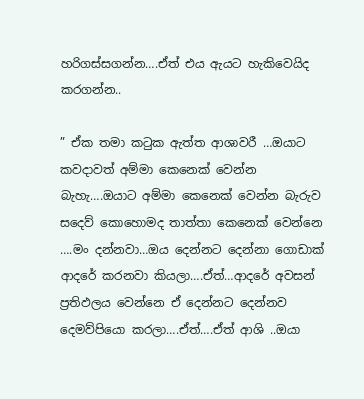හරිගස්සගන්න….ඒත් එය ඇයට හැකිවෙයිද කරගන්න..

” ඒක තමා කටුක ඇත්ත ආශාවරී …ඔයාට කවදාවත් අම්මා කෙනෙක් වෙන්න බැහැ….ඔයාට අම්මා කෙනෙක් වෙන්න බැරුව සදෙව් කොහොමද තාත්තා කෙනෙක් වෙන්නෙ ….මං දන්නවා…ඔය දෙන්නට දෙන්නා ගොඩාක් ආදරේ කරනවා කියලා….ඒත්…ආදරේ අවසන් ප්‍රතිඵලය වෙන්නෙ ඒ දෙන්නට දෙන්නව දෙමව්පියො කරලා….ඒත්….ඒත් ආශි ..ඔයා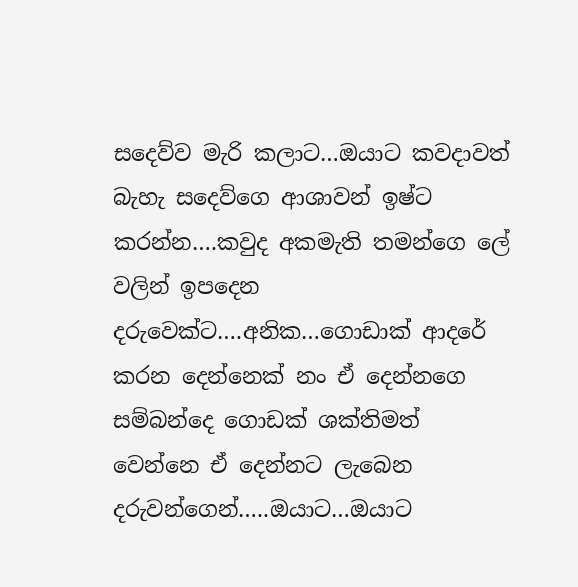සදෙව්ව මැරි කලාට…ඔයාට කවදාවත් බැහැ සදෙව්ගෙ ආශාවන් ඉෂ්ට කරන්න….කවුද අකමැති තමන්ගෙ ලේ වලින් ඉපදෙන දරුවෙක්ට….අනික…ගොඩාක් ආදරේ කරන දෙන්නෙක් නං ඒ දෙන්නගෙ සම්බන්දෙ ගොඩක් ශක්තිමත් වෙන්නෙ ඒ දෙන්නට ලැබෙන දරුවන්ගෙන්…..ඔයාට…ඔයාට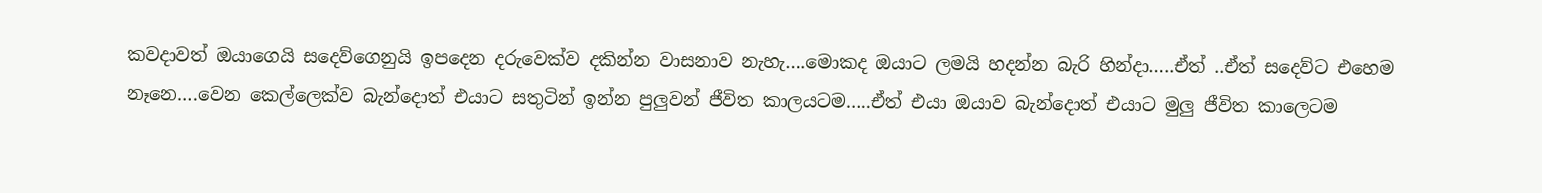කවදාවත් ඔයාගෙයි සදෙව්ගෙනුයි ඉපදෙන දරුවෙක්ව දකින්න වාසනාව නැහැ….මොකද ඔයාට ලමයි හදන්න බැරි හින්දා…..ඒත් ..ඒත් සදෙව්ට එහෙම නෑනෙ….වෙන කෙල්ලෙක්ව බැන්දොත් එයාට සතුටින් ඉන්න පුලුවන් ජීවිත කාලයටම…..ඒත් එයා ඔයාව බැන්දොත් එයාට මුලු ජීවිත කාලෙටම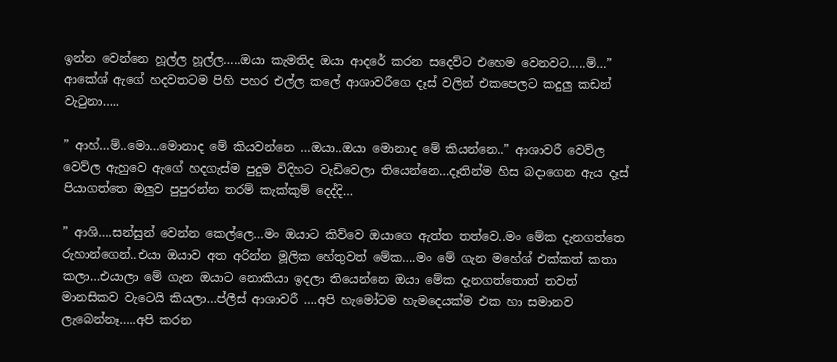ඉන්න වෙන්නෙ හූල්ල හූල්ල…..ඔයා කැමතිද ඔයා ආදරේ කරන සදෙව්ට එහෙම වෙනවට…..ම්…” ආකේශ් ඇගේ හදවතටම පිහි පහර එල්ල කලේ ආශාවරීගෙ දෑස් වලින් එකපෙලට කදුලු කඩන් වැටුනා…..

” ආහ්…ම්..මො…මොනාද මේ කියවන්නෙ …ඔයා..ඔයා මොනාද මේ කියන්නෙ..” ආශාවරී වෙව්ල වෙව්ල ඇහුවෙ ඇගේ හදගැස්ම පුදුම විදිහට වැඩිවෙලා තියෙන්නෙ…දෑතින්ම හිස බදාගෙන ඇය දෑස් පියාගත්තෙ ඔලුව පුපුරන්න තරම් කැක්කුම් දෙද්දි…

” ආශි….සන්සුන් වෙන්න කෙල්ලෙ…මං ඔයාට කිව්වෙ ඔයාගෙ ඇත්ත තත්වෙ..මං මේක දැනගත්තෙ රුහාන්ගෙන්..එයා ඔයාව අත අරින්න මූලික හේතුවත් මේක….මං මේ ගැන මහේශ් එක්කත් කතා කලා…එයාලා මේ ගැන ඔයාට නොකියා ඉදලා තියෙන්නෙ ඔයා මේක දැනගත්තොත් තවත් මානසිකව වැටෙයි කියලා…ප්ලීස් ආශාවරී ….අපි හැමෝටම හැමදෙයක්ම එක හා සමානව ලැබෙන්නෑ…..අපි කරන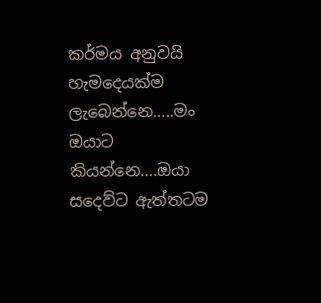කර්මය අනුවයි හැමදෙයක්ම ලැබෙන්නෙ…..මං ඔයාට කියන්නෙ….ඔයා සදෙව්ට ඇත්තටම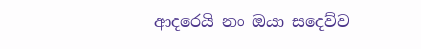ආදරෙයි නං ඔයා සදෙව්ව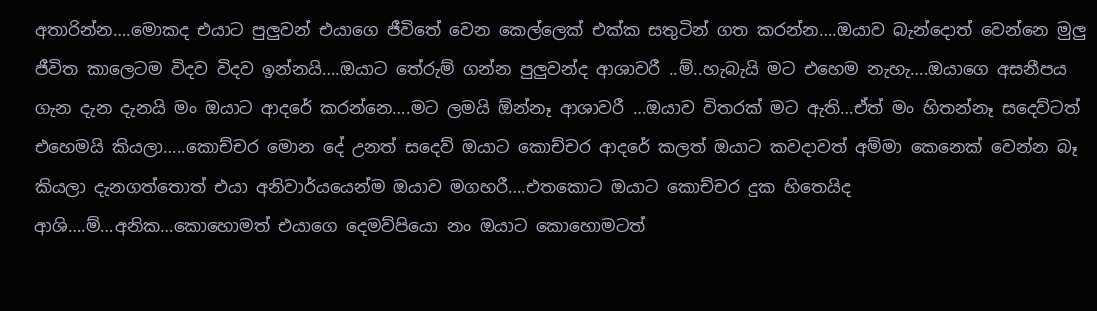අතාරින්න….මොකද එයාට පුලුවන් එයාගෙ ජීවිතේ වෙන කෙල්ලෙක් එක්ක සතුටින් ගත කරන්න….ඔයාව බැන්දොත් වෙන්නෙ මුලු ජීවිත කාලෙටම විදව විදව ඉන්නයි….ඔයාට තේරුම් ගන්න පුලුවන්ද ආශාවරී ..ම්..හැබැයි මට එහෙම නැහැ….ඔයාගෙ අසනීපය ගැන දැන දැනයි මං ඔයාට ආදරේ කරන්නෙ….මට ලමයි ඕන්නෑ ආශාවරී …ඔයාව විතරක් මට ඇති…ඒත් මං හිතන්නෑ සදෙව්ටත් එහෙමයි කියලා…..කොච්චර මොන දේ උනත් සදෙව් ඔයාට කොච්චර ආදරේ කලත් ඔයාට කවදාවත් අම්මා කෙනෙක් වෙන්න බෑ කියලා දැනගත්තොත් එයා අනිවාර්යයෙන්ම ඔයාව මගහරී….එතකොට ඔයාට කොච්චර දුක හිතෙයිද ආශි….ම්…අනික…කොහොමත් එයාගෙ දෙමව්පියො නං ඔයාට කොහොමටත්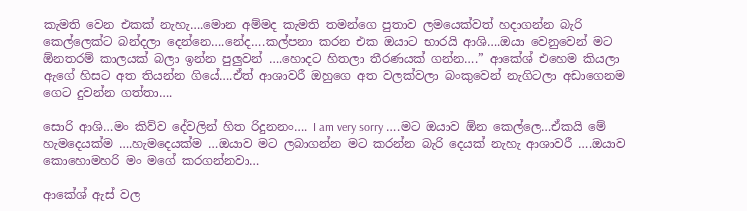කැමති වෙන එකක් නැහැ….මොන අම්මද කැමති තමන්ගෙ පුතාව ලමයෙක්වත් හදාගන්න බැරි කෙල්ලෙක්ට බන්දලා දෙන්නෙ….නේද….කල්පනා කරන එක ඔයාට භාරයි ආශි….ඔයා වෙනුවෙන් මට ඕනතරම් කාලයක් බලා ඉන්න පුලුවන් ….හොදට හිතලා තීරණයක් ගන්න….” ආකේශ් එහෙම කියලා ඇගේ හිසට අත තියන්න ගියේ….ඒත් ආශාවරී ඔහුගෙ අත වලක්වලා බංකුවෙන් නැගිටලා අඩාගෙනම ගෙට දුවන්න ගත්තා….

සොරි ආශි…මං කිව්ව දේවලින් හිත රිදුනනං…. I am very sorry ….මට ඔයාව ඕන කෙල්ලෙ…ඒකයි මේ හැමදෙයක්ම ….හැමදෙයක්ම …ඔයාව මට ලබාගන්න මට කරන්න බැරි දෙයක් නැහැ ආශාවරී ….ඔයාව කොහොමහරි මං මගේ කරගන්නවා…

ආකේශ් ඇස් වල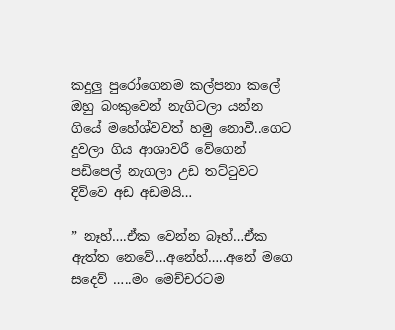කදුලු පුරෝගෙනම කල්පනා කලේ ඔහු බංකුවෙන් නැගිටලා යන්න ගියේ මහේශ්වවත් හමු නොවී..ගෙට දුවලා ගිය ආශාවරී වේගෙන් පඩිපෙල් නැගලා උඩ තට්ටුවට දිව්වෙ අඩ අඩමයි…

” නෑහ්….ඒක වෙන්න බෑහ්…ඒක ඇත්ත නෙවේ…අනේහ්…..අනේ මගෙ සදෙව් …..මං මෙච්චරටම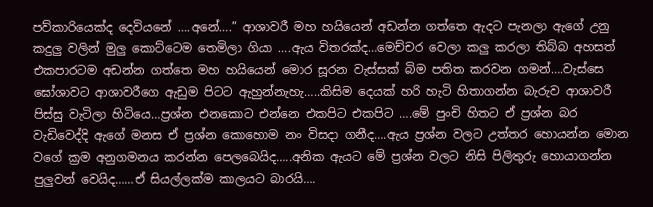පව්කාරියෙක්ද දෙවියනේ ….අනේ….” ආශාවරී මහ හයියෙන් අඩන්න ගත්තෙ ඇදට පැනලා ඇගේ උනු කදුලු වලින් මුලු කොට්ටෙම තෙමිලා ගියා ….ඇය විතරක්ද…මෙච්චර වෙලා කලු කරලා තිබ්බ අහසත් එකපාරටම අඩන්න ගත්තෙ මහ හයියෙන් මොර සූරන වැස්සක් බිම පතිත කරවන ගමන්….වැස්සෙ ඝෝශාවට ආශාවරීගෙ ඇඩුම පිටට ඇහුන්නැහැ…..කිසිම දෙයක් හරි හැටි හිතාගන්න බැරුව ආශාවරී පිස්සු වැටිලා හිටියෙ…ප්‍රශ්න එනකොට එන්නෙ එකපිට එකපිට ….මේ පුංචි හිතට ඒ ප්‍රශ්න බර වැඩිවෙද්දි ඇගේ මනස ඒ ප්‍රශ්න කොහොම නං විසදා ගනීද….ඇය ප්‍රශ්න වලට උත්තර හොයන්න මොන වගේ ක්‍රම අනුගමනය කරන්න පෙලබෙයිද…..අනික ඇයට මේ ප්‍රශ්න වලට නිසි පිලිතුරු හොයාගන්න පුලුවන් වෙයිද……ඒ සියල්ලක්ම කාලයට බාරයි….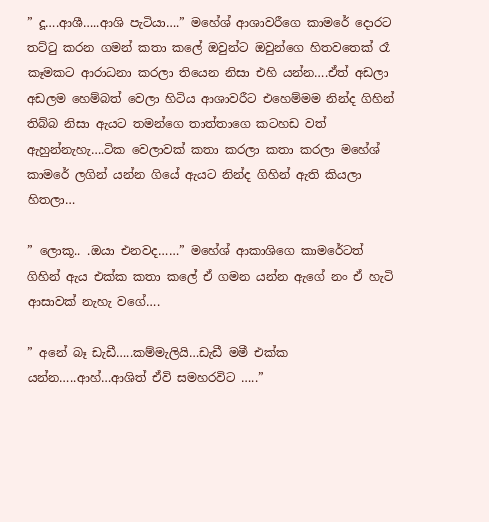” දූ….ආශී…..ආශි පැටියා….” මහේශ් ආශාවරීගෙ කාමරේ දොරට තට්ටු කරන ගමන් කතා කලේ ඔවුන්ට ඔවුන්ගෙ හිතවතෙක් රෑ කෑමකට ආරාධනා කරලා තියෙන නිසා එහි යන්න….ඒත් අඩලා අඩලම හෙම්බත් වෙලා හිටිය ආශාවරීට එහෙම්මම නින්ද ගිහින් තිබ්බ නිසා ඇයට තමන්ගෙ තාත්තාගෙ කටහඩ වත් ඇහුන්නැහැ….ටික වෙලාවක් කතා කරලා කතා කරලා මහේශ් කාමරේ ලගින් යන්න ගියේ ඇයට නින්ද ගිහින් ඇති කියලා හිතලා…

” ලොකූ.. .ඔයා එනවද……” මහේශ් ආකාශිගෙ කාමරේටත් ගිහින් ඇය එක්ක කතා කලේ ඒ ගමන යන්න ඇගේ නං ඒ හැටි ආසාවක් නැහැ වගේ….

” අනේ බෑ ඩැඩී…..කම්මැලියි…ඩැඩී මමී එක්ක යන්න…..ආහ්…ආශිත් ඒවි සමහරවිට …..”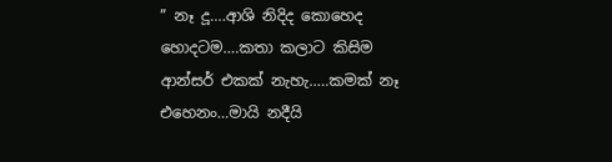” නෑ දූ….ආශි නිදිද කොහෙද හොදටම….කතා කලාට කිසිම ආන්සර් එකක් නැහැ…..කමක් නෑ එහෙනං…මායි නදීයි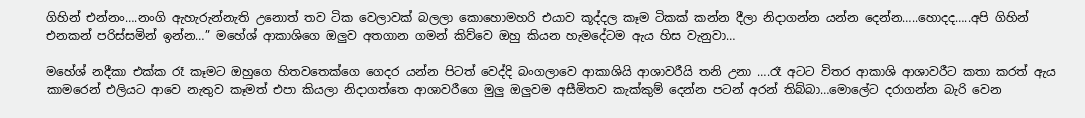ගිහින් එන්නං….නංගි ඇහැරුන්නැති උනොත් තව ටික වෙලාවක් බලලා කොහොමහරි එයාව කූද්දල කෑම ටිකක් කන්න දීලා නිදාගන්න යන්න දෙන්න…..හොදද…..අපි ගිහින් එනකන් පරිස්සමින් ඉන්න…” මහේශ් ආකාශිගෙ ඔලුව අතගාන ගමන් කිව්වෙ ඔහු කියන හැමදේටම ඇය හිස වැනුවා…

මහේශ් නදීකා එක්ක රෑ කෑමට ඔහුගෙ හිතවතෙක්ගෙ ගෙදර යන්න පිටත් වෙද්දි බංගලාවෙ ආකාශියි ආශාවරීයි තනි උනා ….රෑ අටට විතර ආකාශි ආශාවරීට කතා කරත් ඇය කාමරෙන් එලියට ආවෙ නැතුව කෑමත් එපා කියලා නිදාගත්තෙ ආශාවරීගෙ මුලු ඔලුවම අසීමිතව කැක්කුම් දෙන්න පටන් අරන් තිබ්බා…මොලේට දරාගන්න බැරි වෙන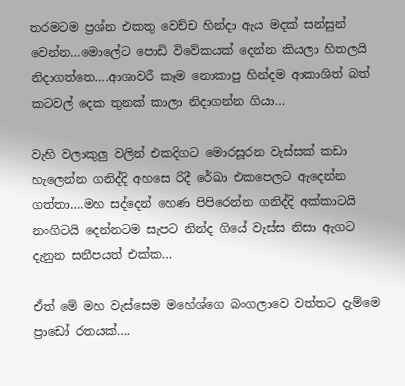තරමටම ප්‍රශ්න එකතු වෙච්ච හින්දා ඇය මදක් සන්සුන් වෙන්න…මොලේට පොඩි විවේකයක් දෙන්න කියලා හිතලයි නිදාගත්තෙ….ආශාවරී කෑම නොකාපු හින්දම ආකාශිත් බත් කටවල් දෙක තුනක් කාලා නිදාගන්න ගියා…

වැහි වලාකුලු වලින් එකදිගට මොරසූරන වැස්සක් කඩා හැලෙන්න ගනිද්දි අහසෙ රිදී රේඛා එකපෙලට ඇදෙන්න ගත්තා….මහ සද්දෙන් හෙණ පිපිරෙන්න ගනිද්දි අක්කාටයි නංගිටයි දෙන්නටම සැපට නින්ද ගියේ වැස්ස නිසා ඇගට දැනුන සනීපයත් එක්ක…

ඒත් මේ මහ වැස්සෙම මහේශ්ගෙ බංගලාවෙ වත්තට දැම්මෙ ප්‍රාඩෝ රතයක්….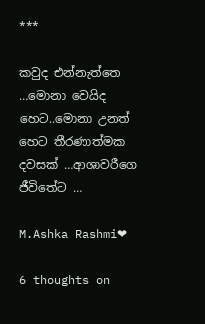***

කවුද එන්නැත්තෙ …මොනා වෙයිද හෙට..මොනා උනත් හෙට තීරණාත්මක දවසක් …ආශාවරීගෙ ජීවිතේට …

M.Ashka Rashmi❤

6 thoughts on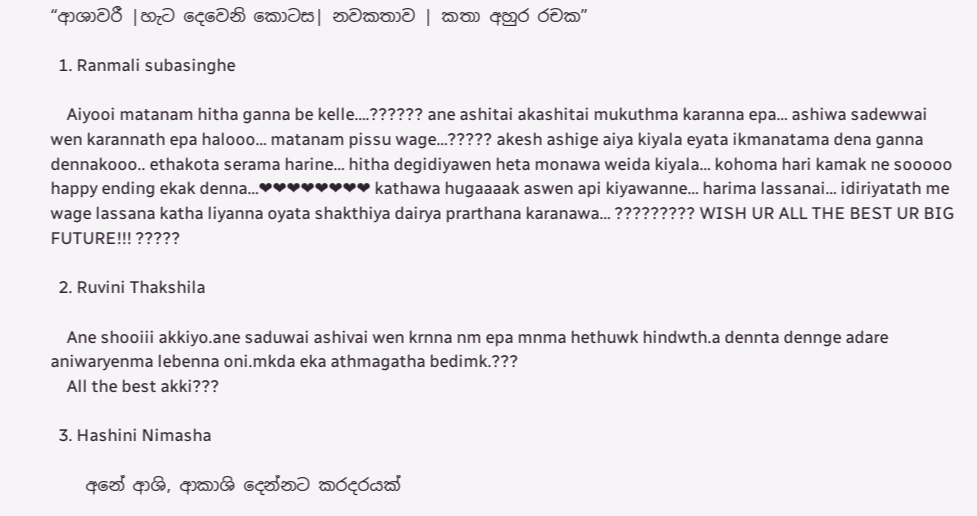“ආශාවරී |හැට දෙවෙනි කොටස| නවකතාව | කතා අහුර රචක”

  1. Ranmali subasinghe

    Aiyooi matanam hitha ganna be kelle….?????? ane ashitai akashitai mukuthma karanna epa… ashiwa sadewwai wen karannath epa halooo… matanam pissu wage…????? akesh ashige aiya kiyala eyata ikmanatama dena ganna dennakooo.. ethakota serama harine… hitha degidiyawen heta monawa weida kiyala… kohoma hari kamak ne sooooo happy ending ekak denna…❤❤❤❤❤❤❤❤ kathawa hugaaaak aswen api kiyawanne… harima lassanai… idiriyatath me wage lassana katha liyanna oyata shakthiya dairya prarthana karanawa… ????????? WISH UR ALL THE BEST UR BIG FUTURE!!! ?????

  2. Ruvini Thakshila

    Ane shooiii akkiyo.ane saduwai ashivai wen krnna nm epa mnma hethuwk hindwth.a dennta dennge adare aniwaryenma lebenna oni.mkda eka athmagatha bedimk.???
    All the best akki???

  3. Hashini Nimasha

    අනේ ආශි, ආකාශි දෙන්නට කරදරයක්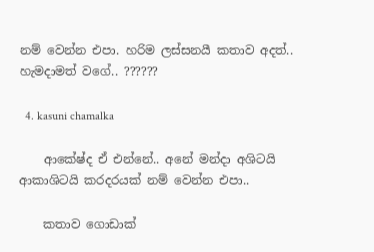නම් වෙන්න එපා. හරිම ලස්සනයී කතාව අදත්.. හැමදාමත් වගේ.. ??????

  4. kasuni chamalka

    ආකේෂ්ද ඒ එන්නේ.. අනේ මන්දා අශිටයි ආකාශිටයි කරදරයක් නම් වෙන්න එපා..

    කතාව ගොඩාක්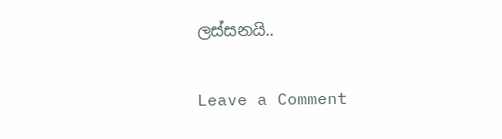ලස්සනයි..

Leave a Comment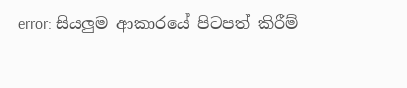error: සියලුම ආකාරයේ පිටපත් කිරීම්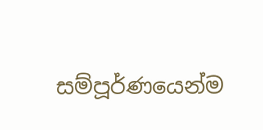සම්පූර්ණයෙන්ම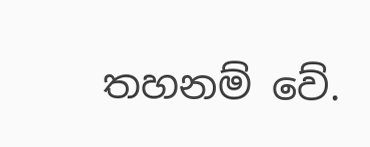තහනම් වේ.